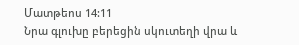Մատթեոս 14:11
Նրա գլուխը բերեցին սկուտեղի վրա և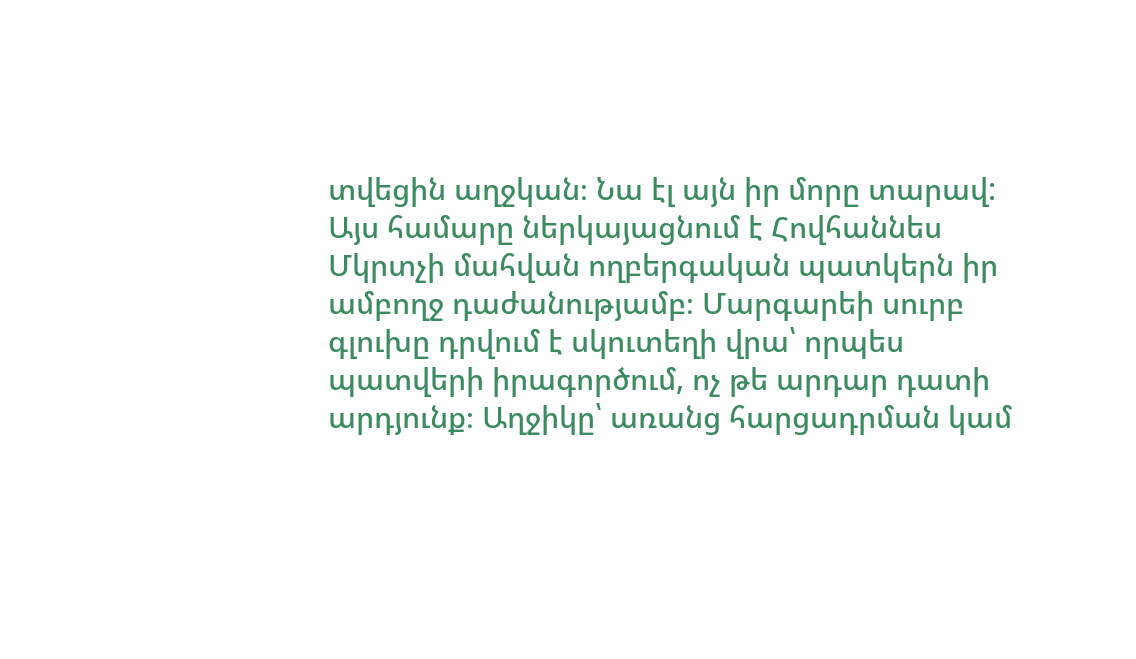տվեցին աղջկան։ Նա էլ այն իր մորը տարավ:
Այս համարը ներկայացնում է Հովհաննես Մկրտչի մահվան ողբերգական պատկերն իր ամբողջ դաժանությամբ։ Մարգարեի սուրբ գլուխը դրվում է սկուտեղի վրա՝ որպես պատվերի իրագործում, ոչ թե արդար դատի արդյունք։ Աղջիկը՝ առանց հարցադրման կամ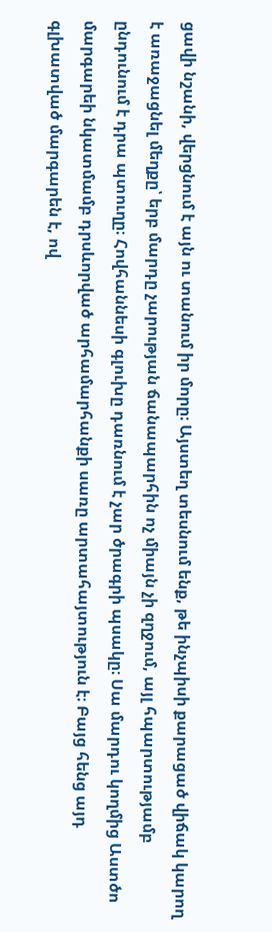ցավի նշանի, վերցնում է այն ու տանում իր մորը։ Այստեղ տեսնում ենք, թե ինչպիսի քարացած վիճակ կարող է առաջացնել մեղքը՝ երբ մարդը չարության ճանապարհին ոչ միայն չի զղջում, այլ հպարտությամբ ընդունում է դրա պտուղը։ Հովհաննեսի գլուխը դառնում է չար ծրագրի պսակը։ Սա մարդու կողմից Աստծո մարգարեի նկատմամբ դրսևորված արհամարհանքի սառը արտահայտություն է։ Բայց հենց այդ գլխատված մարգարեն է, ով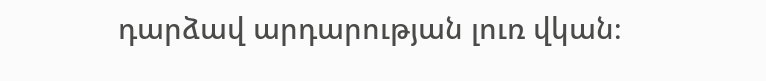դարձավ արդարության լուռ վկան։